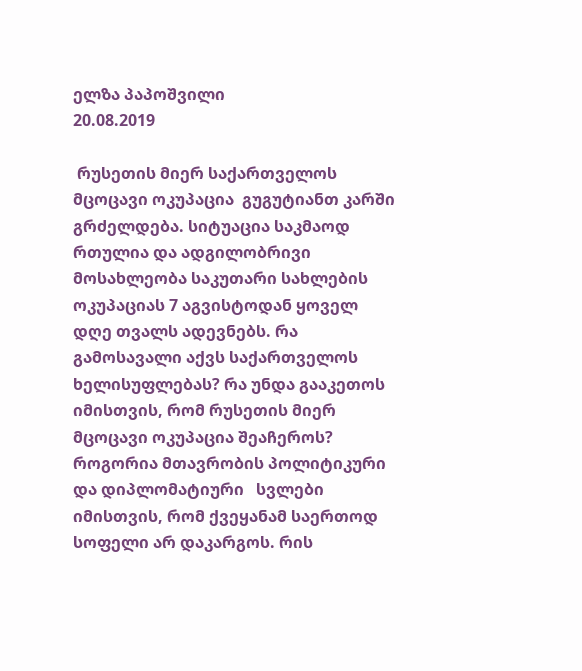ელზა პაპოშვილი
20.08.2019

 რუსეთის მიერ საქართველოს მცოცავი ოკუპაცია  გუგუტიანთ კარში გრძელდება. სიტუაცია საკმაოდ რთულია და ადგილობრივი მოსახლეობა საკუთარი სახლების ოკუპაციას 7 აგვისტოდან ყოველ დღე თვალს ადევნებს. რა გამოსავალი აქვს საქართველოს  ხელისუფლებას? რა უნდა გააკეთოს იმისთვის, რომ რუსეთის მიერ მცოცავი ოკუპაცია შეაჩეროს? როგორია მთავრობის პოლიტიკური და დიპლომატიური   სვლები იმისთვის, რომ ქვეყანამ საერთოდ  სოფელი არ დაკარგოს. რის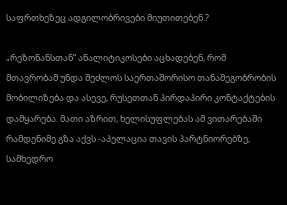საფრთხეზეც ადგილობრივები მიუთითებენ.?

„რეზონანსთან“ ანალიტიკოსები აცხადებენ, რომ მთავრობამ უნდა შეძლოს საერთაშორისო თანამეგობრობის მობილიზება და ასევე, რუსეთთან პირდაპირი კონტაქტების დამყარება. მათი აზრით, ხელისუფლებას ამ ვითარებაში რამდენიმე გზა აქვს -აპელაცია თავის პარტნიორებზე, სამხედრო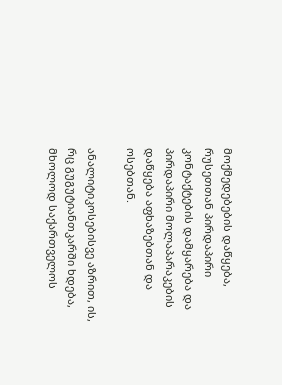მოქმედებების დაწყება, რუსეთთან პირდაპირი კონტაქტების დამყარება და პირდაპირი მოლაპარაკების დაწყება აფხაზებთან და ოსებთან.

ანალიტიკოსებისვე აზრით, ის, რც გუგუტიანთკარში ხდება, მხოლოდ საქართველოს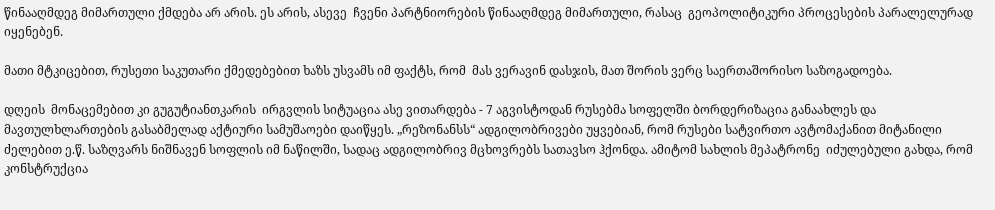წინააღმდეგ მიმართული ქმდება არ არის. ეს არის, ასევე  ჩვენი პარტნიორების წინააღმდეგ მიმართული, რასაც  გეოპოლიტიკური პროცესების პარალელურად იყენებენ.

მათი მტკიცებით, რუსეთი საკუთარი ქმედებებით ხაზს უსვამს იმ ფაქტს, რომ  მას ვერავინ დასჯის, მათ შორის ვერც საერთაშორისო საზოგადოება.

დღეის  მონაცემებით კი გუგუტიანთკარის  ირგვლის სიტუაცია ასე ვითარდება - 7 აგვისტოდან რუსებმა სოფელში ბორდერიზაცია განაახლეს და მავთულხლართების გასაბმელად აქტიური სამუშაოები დაიწყეს. „რეზონანსს“ ადგილობრივები უყვებიან, რომ რუსები სატვირთო ავტომაქანით მიტანილი ძელებით ე.წ. საზღვარს ნიშნავენ სოფლის იმ ნაწილში, სადაც ადგილობრივ მცხოვრებს სათავსო ჰქონდა. ამიტომ სახლის მეპატრონე  იძულებული გახდა, რომ  კონსტრუქცია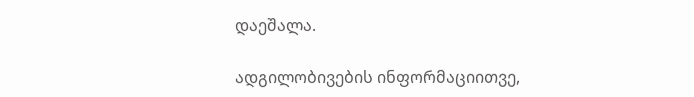დაეშალა.

ადგილობივების ინფორმაციითვე,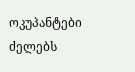ოკუპანტები ძელებს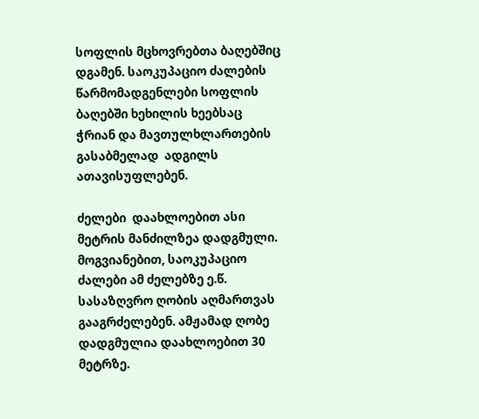სოფლის მცხოვრებთა ბაღებშიც დგამენ. საოკუპაციო ძალების წარმომადგენლები სოფლის ბაღებში ხეხილის ხეებსაც ჭრიან და მავთულხლართების გასაბმელად  ადგილს ათავისუფლებენ.

ძელები  დაახლოებით ასი მეტრის მანძილზეა დადგმული. მოგვიანებით, საოკუპაციო ძალები ამ ძელებზე ე.წ. სასაზღვრო ღობის აღმართვას გააგრძელებენ. ამჟამად ღობე დადგმულია დაახლოებით 30 მეტრზე.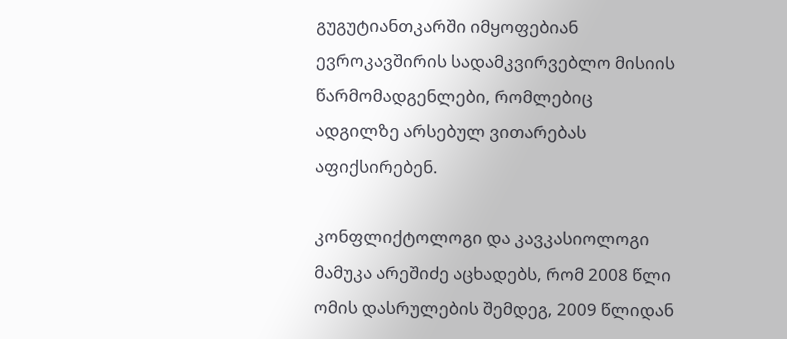გუგუტიანთკარში იმყოფებიან ევროკავშირის სადამკვირვებლო მისიის წარმომადგენლები, რომლებიც ადგილზე არსებულ ვითარებას აფიქსირებენ.

კონფლიქტოლოგი და კავკასიოლოგი მამუკა არეშიძე აცხადებს, რომ 2008 წლი ომის დასრულების შემდეგ, 2009 წლიდან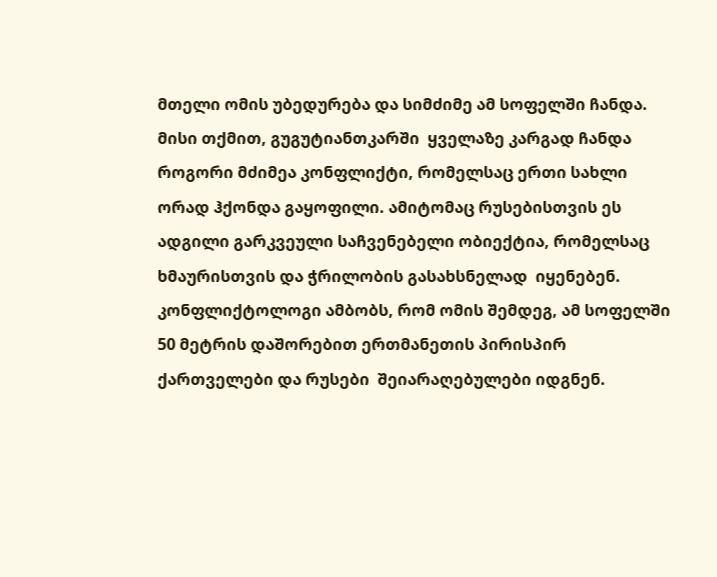მთელი ომის უბედურება და სიმძიმე ამ სოფელში ჩანდა. მისი თქმით, გუგუტიანთკარში  ყველაზე კარგად ჩანდა როგორი მძიმეა კონფლიქტი, რომელსაც ერთი სახლი ორად ჰქონდა გაყოფილი. ამიტომაც რუსებისთვის ეს ადგილი გარკვეული საჩვენებელი ობიექტია, რომელსაც ხმაურისთვის და ჭრილობის გასახსნელად  იყენებენ. კონფლიქტოლოგი ამბობს, რომ ომის შემდეგ, ამ სოფელში 50 მეტრის დაშორებით ერთმანეთის პირისპირ ქართველები და რუსები  შეიარაღებულები იდგნენ.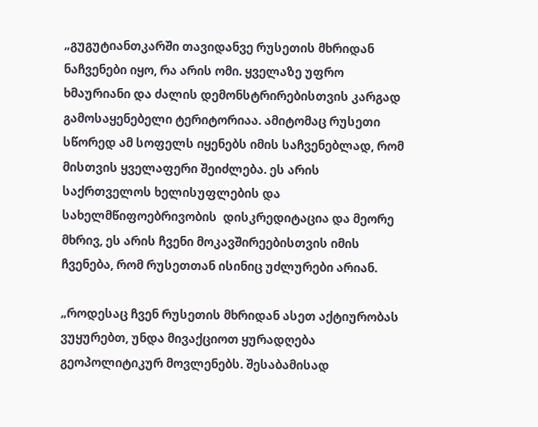„გუგუტიანთკარში თავიდანვე რუსეთის მხრიდან ნაჩვენები იყო, რა არის ომი. ყველაზე უფრო ხმაურიანი და ძალის დემონსტრირებისთვის კარგად გამოსაყენებელი ტერიტორიაა. ამიტომაც რუსეთი სწორედ ამ სოფელს იყენებს იმის საჩვენებლად, რომ მისთვის ყველაფერი შეიძლება. ეს არის საქრთველოს ხელისუფლების და სახელმწიფოებრივობის  დისკრედიტაცია და მეორე მხრივ, ეს არის ჩვენი მოკავშირეებისთვის იმის ჩვენება, რომ რუსეთთან ისინიც უძლურები არიან.

„როდესაც ჩვენ რუსეთის მხრიდან ასეთ აქტიურობას ვუყურებთ, უნდა მივაქციოთ ყურადღება გეოპოლიტიკურ მოვლენებს. შესაბამისად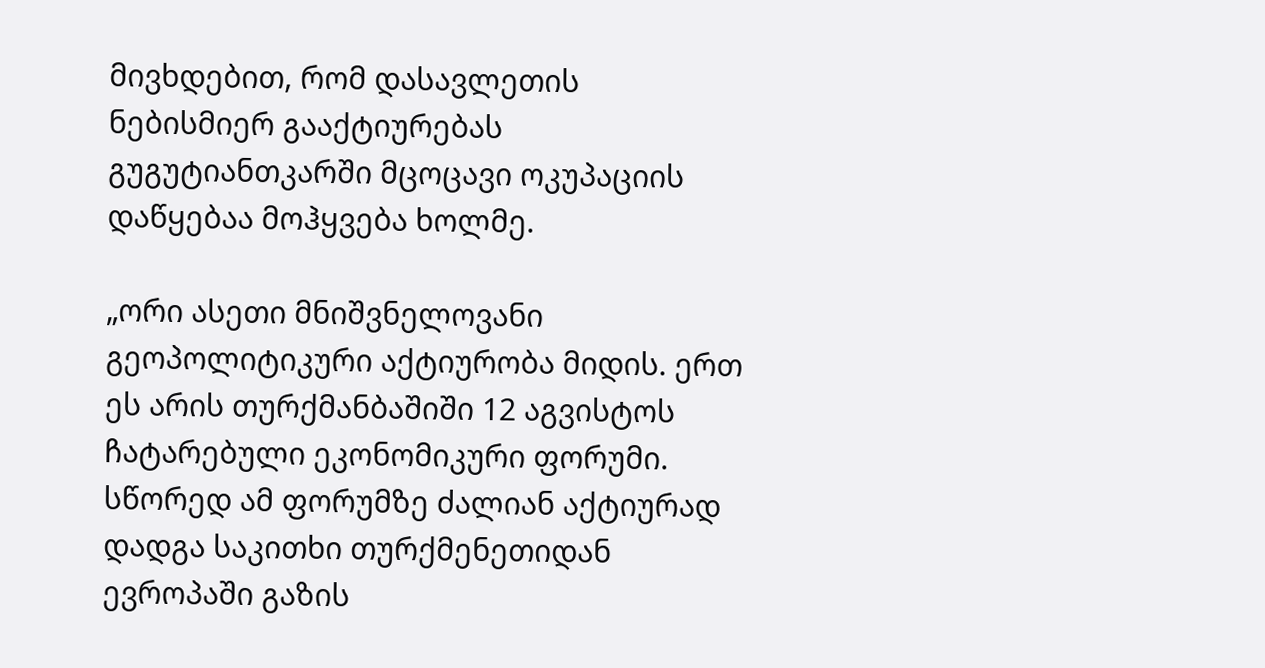მივხდებით, რომ დასავლეთის ნებისმიერ გააქტიურებას  გუგუტიანთკარში მცოცავი ოკუპაციის დაწყებაა მოჰყვება ხოლმე.

„ორი ასეთი მნიშვნელოვანი გეოპოლიტიკური აქტიურობა მიდის. ერთ  ეს არის თურქმანბაშიში 12 აგვისტოს ჩატარებული ეკონომიკური ფორუმი. სწორედ ამ ფორუმზე ძალიან აქტიურად დადგა საკითხი თურქმენეთიდან ევროპაში გაზის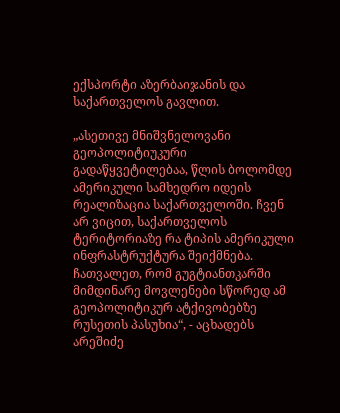ექსპორტი აზერბაიჯანის და საქართველოს გავლით.

„ასეთივე მნიშვნელოვანი გეოპოლიტიუკური გადაწყვეტილებაა, წლის ბოლომდე ამერიკული სამხედრო იდეის რეალიზაცია საქართველოში. ჩვენ არ ვიცით, საქართველოს ტერიტორიაზე რა ტიპის ამერიკული ინფრასტრუქტურა შეიქმნება. ჩათვალეთ, რომ გუგტიანთკარში მიმდინარე მოვლენები სწორედ ამ გეოპოლიტიკურ ატქივობებზე რუსეთის პასუხია“, - აცხადებს არეშიძე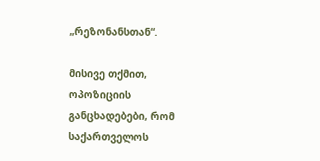„რეზონანსთან“.

მისივე თქმით, ოპოზიციის განცხადებები, რომ საქართველოს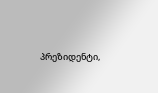პრეზიდენტი,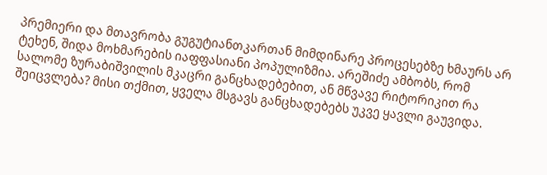პრემიერი და მთავრობა გუგუტიანთკართან მიმდინარე პროცესებზე ხმაურს არ ტეხენ, შიდა მოხმარების იაფფასიანი პოპულიზმია. არეშიძე ამბობს, რომ სალომე ზურაბიშვილის მკაცრი განცხადებებით, ან მწვავე რიტორიკით რა შეიცვლება? მისი თქმით, ყველა მსგავს განცხადებებს უკვე ყავლი გაუვიდა.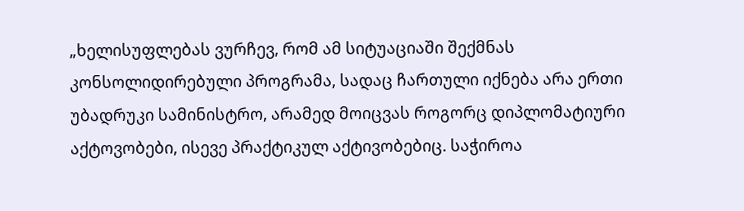„ხელისუფლებას ვურჩევ, რომ ამ სიტუაციაში შექმნას კონსოლიდირებული პროგრამა, სადაც ჩართული იქნება არა ერთი უბადრუკი სამინისტრო, არამედ მოიცვას როგორც დიპლომატიური აქტოვობები, ისევე პრაქტიკულ აქტივობებიც. საჭიროა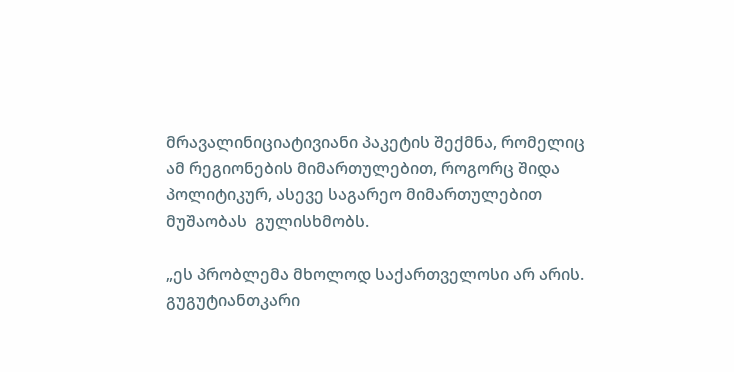მრავალინიციატივიანი პაკეტის შექმნა, რომელიც ამ რეგიონების მიმართულებით, როგორც შიდა პოლიტიკურ, ასევე საგარეო მიმართულებით მუშაობას  გულისხმობს.

„ეს პრობლემა მხოლოდ საქართველოსი არ არის. გუგუტიანთკარი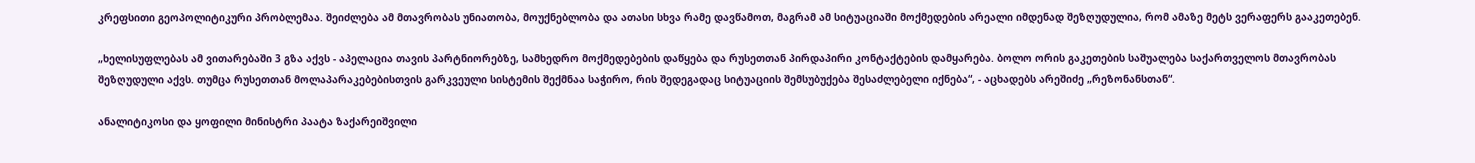კრეფსითი გეოპოლიტიკური პრობლემაა. შეიძლება ამ მთავრობას უნიათობა, მოუქნებლობა და ათასი სხვა რამე დავწამოთ, მაგრამ ამ სიტუაციაში მოქმედების არეალი იმდენად შეზღუდულია, რომ ამაზე მეტს ვერაფერს გააკეთებენ.

„ხელისუფლებას ამ ვითარებაში 3 გზა აქვს - აპელაცია თავის პარტნიორებზე, სამხედრო მოქმედებების დაწყება და რუსეთთან პირდაპირი კონტაქტების დამყარება. ბოლო ორის გაკეთების საშუალება საქართველოს მთავრობას შეზღუდული აქვს. თუმცა რუსეთთან მოლაპარაკებებისთვის გარკვეული სისტემის შექმნაა საჭირო, რის შედეგადაც სიტუაციის შემსუბუქება შესაძლებელი იქნება“, - აცხადებს არეშიძე „რეზონანსთან“.

ანალიტიკოსი და ყოფილი მინისტრი პაატა ზაქარეიშვილი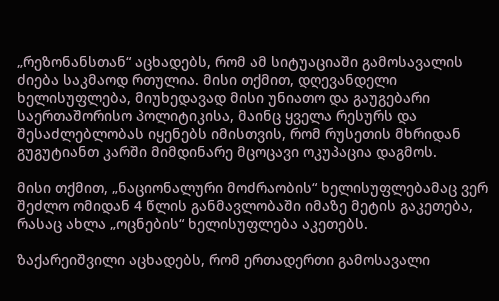„რეზონანსთან“ აცხადებს, რომ ამ სიტუაციაში გამოსავალის ძიება საკმაოდ რთულია. მისი თქმით, დღევანდელი ხელისუფლება, მიუხედავად მისი უნიათო და გაუგებარი საერთაშორისო პოლიტიკისა, მაინც ყველა რესურს და შესაძლებლობას იყენებს იმისთვის, რომ რუსეთის მხრიდან გუგუტიანთ კარში მიმდინარე მცოცავი ოკუპაცია დაგმოს.

მისი თქმით, „ნაციონალური მოძრაობის“ ხელისუფლებამაც ვერ შეძლო ომიდან 4 წლის განმავლობაში იმაზე მეტის გაკეთება, რასაც ახლა „ოცნების“ ხელისუფლება აკეთებს.

ზაქარეიშვილი აცხადებს, რომ ერთადერთი გამოსავალი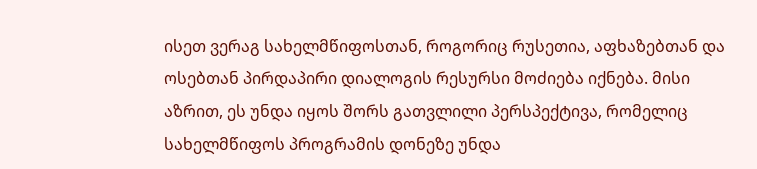ისეთ ვერაგ სახელმწიფოსთან, როგორიც რუსეთია, აფხაზებთან და ოსებთან პირდაპირი დიალოგის რესურსი მოძიება იქნება. მისი აზრით, ეს უნდა იყოს შორს გათვლილი პერსპექტივა, რომელიც სახელმწიფოს პროგრამის დონეზე უნდა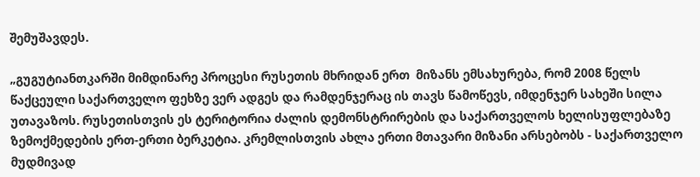შემუშავდეს.

„გუგუტიანთკარში მიმდინარე პროცესი რუსეთის მხრიდან ერთ  მიზანს ემსახურება, რომ 2008 წელს წაქცეული საქართველო ფეხზე ვერ ადგეს და რამდენჯერაც ის თავს წამოწევს, იმდენჯერ სახეში სილა უთავაზოს. რუსეთისთვის ეს ტერიტორია ძალის დემონსტრირების და საქართველოს ხელისუფლებაზე ზემოქმედების ერთ-ერთი ბერკეტია. კრემლისთვის ახლა ერთი მთავარი მიზანი არსებობს - საქართველო მუდმივად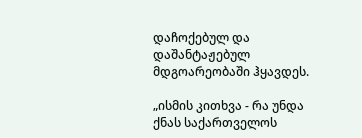დაჩოქებულ და დაშანტაჟებულ მდგოარეობაში ჰყავდეს.

„ისმის კითხვა - რა უნდა ქნას საქართველოს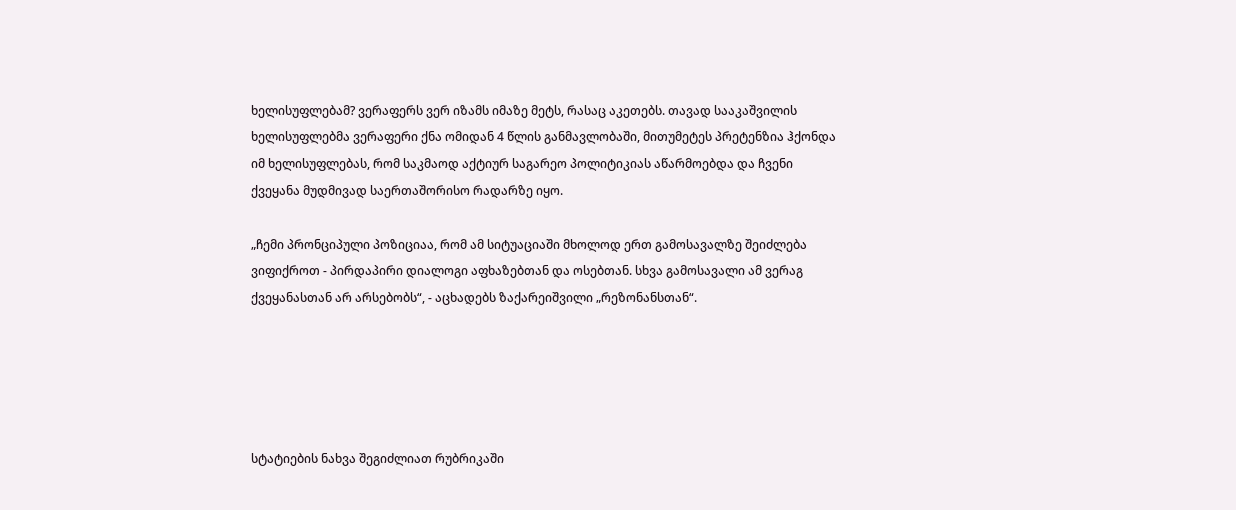ხელისუფლებამ? ვერაფერს ვერ იზამს იმაზე მეტს, რასაც აკეთებს. თავად სააკაშვილის ხელისუფლებმა ვერაფერი ქნა ომიდან 4 წლის განმავლობაში, მითუმეტეს პრეტენზია ჰქონდა იმ ხელისუფლებას, რომ საკმაოდ აქტიურ საგარეო პოლიტიკიას აწარმოებდა და ჩვენი ქვეყანა მუდმივად საერთაშორისო რადარზე იყო.

„ჩემი პრონციპული პოზიციაა, რომ ამ სიტუაციაში მხოლოდ ერთ გამოსავალზე შეიძლება ვიფიქროთ - პირდაპირი დიალოგი აფხაზებთან და ოსებთან. სხვა გამოსავალი ამ ვერაგ ქვეყანასთან არ არსებობს“, - აცხადებს ზაქარეიშვილი „რეზონანსთან“.





სტატიების ნახვა შეგიძლიათ რუბრიკაში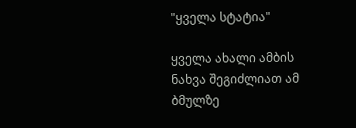"ყველა სტატია"

ყველა ახალი ამბის ნახვა შეგიძლიათ ამ ბმულზე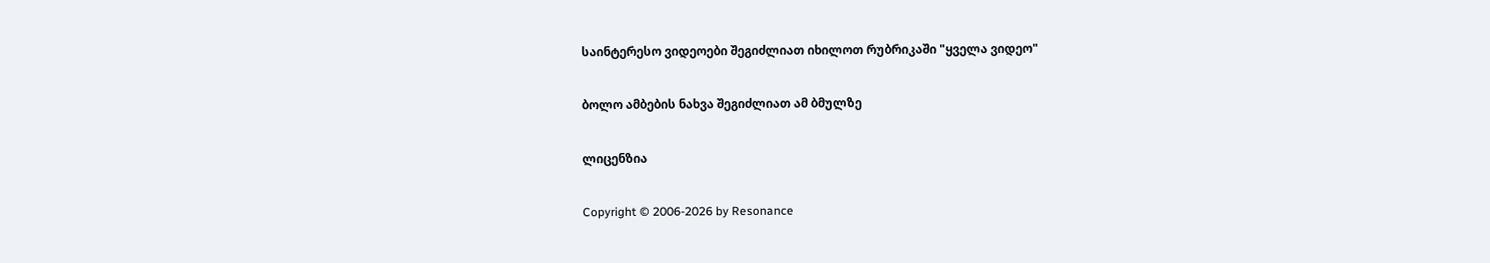საინტერესო ვიდეოები შეგიძლიათ იხილოთ რუბრიკაში "ყველა ვიდეო"

ბოლო ამბების ნახვა შეგიძლიათ ამ ბმულზე

ლიცენზია

Copyright © 2006-2026 by Resonance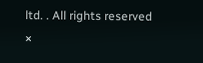ltd. . All rights reserved
×